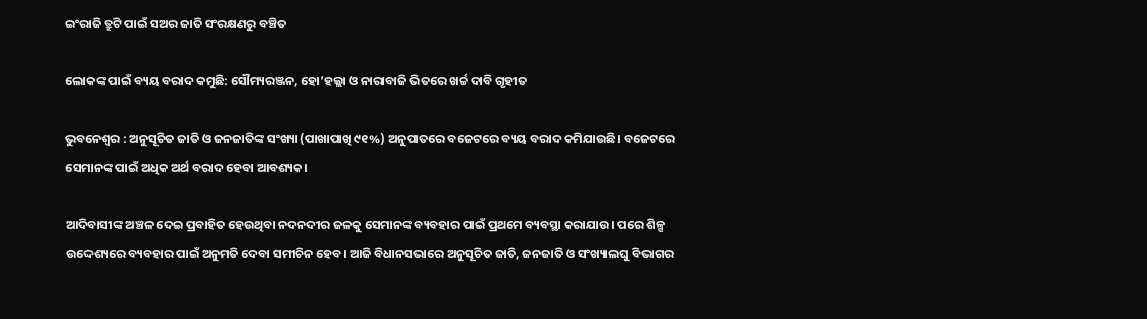ଇଂରାଜି ତ୍ରୁଟି ପାଇଁ ସଅର ଜାତି ସଂରକ୍ଷଣରୁ ବଞ୍ଚିତ

ଲୋକଙ୍କ ପାଇଁ ବ୍ୟୟ ବରାଦ କମୁଛି: ସୌମ୍ୟରଞ୍ଜନ, ହୋ’ହଲ୍ଲା ଓ ନାରାବାଜି ଭିତରେ ଖର୍ଚ୍ଚ ଦାବି ଗୃହୀତ

ଭୁବନେଶ୍ବର : ଅନୁସୂଚିତ ଜାତି ଓ ଜନଜାତିଙ୍କ ସଂଖ୍ୟା (ପାଖାପାଖି ୯୧%) ଅନୁପାତରେ ବଜେଟରେ ବ୍ୟୟ ବରାଦ କମିଯାଉଛି। ବଜେଟରେ ସେମାନଙ୍କ ପାଇଁ ଅଧିକ ଅର୍ଥ ବରାଦ ହେବା ଆବଶ୍ୟକ।

ଆଦିବାସୀଙ୍କ ଅଞ୍ଚଳ ଦେଇ ପ୍ରବାହିତ ହେଉଥିବା ନଦନଦୀର ଜଳକୁ ସେମାନଙ୍କ ବ୍ୟବହାର ପାଇଁ ପ୍ରଥମେ ବ୍ୟବସ୍ଥା କରାଯାଉ। ପରେ ଶିଳ୍ପ ଉଦ୍ଦେଶ୍ୟରେ ବ୍ୟବହାର ପାଇଁ ଅନୁମତି ଦେବା ସମୀଚିନ ହେବ। ଆଜି ବିଧାନସଭାରେ ଅନୁସୂଚିତ ଜାତି, ଜନଜାତି ଓ ସଂଖ୍ୟାଲଘୁ ବିଭାଗର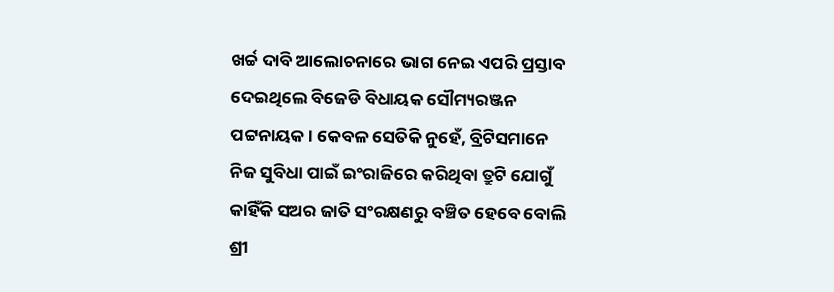ଖର୍ଚ୍ଚ ଦାବି ଆଲୋଚନାରେ ଭାଗ ନେଇ ଏପରି ପ୍ରସ୍ତାବ ଦେଇଥିଲେ ବିଜେଡି ବିଧାୟକ ସୌମ୍ୟରଞ୍ଜନ ପଟ୍ଟନାୟକ। କେବଳ ସେତିକି ନୁହେଁ, ବ୍ରିଟିସମାନେ ନିଜ ସୁବିଧା ପାଇଁ ଇଂରାଜିରେ କରିଥିବା ତ୍ରୁଟି ଯୋଗୁଁ କାହିଁକି ସଅର ଜାତି ସଂରକ୍ଷଣରୁ ବଞ୍ଚିତ ହେବେ ବୋଲି ଶ୍ରୀ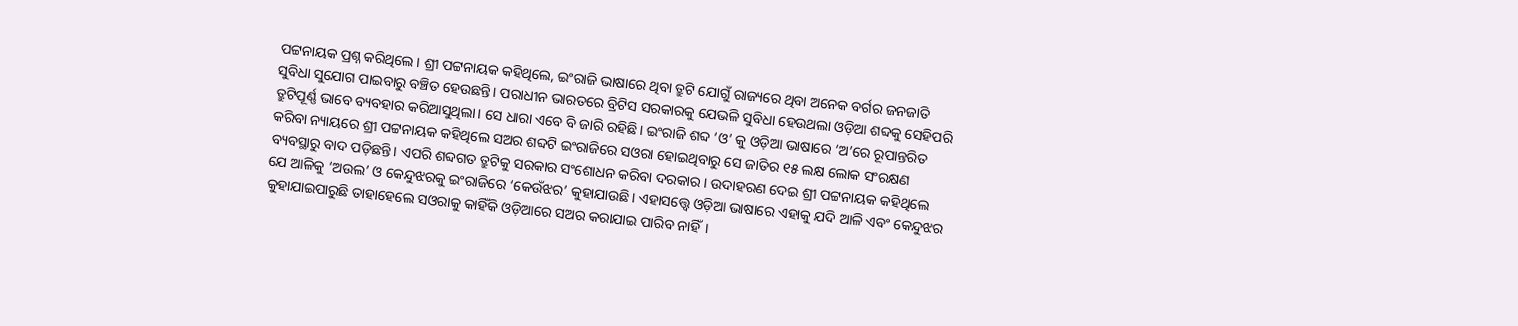ପଟ୍ଟନାୟକ ପ୍ରଶ୍ନ କରିଥିଲେ। ଶ୍ରୀ ପଟ୍ଟନାୟକ କହିଥିଲେ, ଇଂରାଜି ଭାଷାରେ ଥିବା ତ୍ରୁଟି ଯୋଗୁଁ ରାଜ୍ୟରେ ଥିବା ଅନେକ ବର୍ଗର ଜନଜାତି ସୁବିଧା ସୁଯୋଗ ପାଇବାରୁ ବଞ୍ଚିତ ହେଉଛନ୍ତି। ପରାଧୀନ ଭାରତରେ ବ୍ରିଟିସ ସରକାରକୁ ଯେଭଳି ସୁବିଧା ହେଉଥଲା ଓଡ଼ିଆ ଶବ୍ଦକୁ ସେହିପରି ତ୍ରୁଟିପୂର୍ଣ୍ଣ ଭାବେ ବ୍ୟବହାର କରିଆସୁଥିଲା। ସେ ଧାରା ଏବେ ବି ଜାରି ରହିଛି। ଇଂରାଜି ଶବ୍ଦ ‘ଓ’ କୁ ଓଡ଼ିଆ ଭାଷାରେ ‘ଅ’ରେ ରୂପାନ୍ତରିତ କରିବା ନ୍ୟାୟରେ ଶ୍ରୀ ପଟ୍ଟନାୟକ କହିଥିଲେ ସଅର ଶବ୍ଦଟି ଇଂରାଜିରେ ସଓରା ହୋଇଥିବାରୁ ସେ ଜାତିର ୧୫ ଲକ୍ଷ ଲୋକ ସଂରକ୍ଷଣ ବ୍ୟବସ୍ଥାରୁ ବାଦ ପଡ଼ିଛନ୍ତି। ଏପରି ଶବ୍ଦଗତ ତ୍ରୁଟିକୁ ସରକାର ସଂଶୋଧନ କରିବା ଦରକାର। ଉଦାହରଣ ଦେଇ ଶ୍ରୀ ପଟ୍ଟନାୟକ କହିଥିଲେ ଯେ ଆଳିକୁ ‘ଅଉଲ’ ଓ କେନ୍ଦୁଝରକୁ ଇଂରାଜିରେ ‘କେଉଁଝର’ କୁହାଯାଉଛି। ଏହାସତ୍ତ୍ବେ ଓଡ଼ିଆ ଭାଷ‌ାରେ ଏହାକୁ ଯଦି ଆଳି ଏବଂ କେନ୍ଦୁଝର କୁହାଯାଇପାରୁଛି ତାହାହେଲେ ସଓରାକୁ କାହିଁକି ଓଡ଼ିଆରେ ସଅର କରାଯାଇ ପାରିବ ନାହିଁ।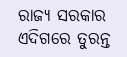ରାଜ୍ୟ ସରକାର ଏଦିଗରେ ତୁରନ୍ତ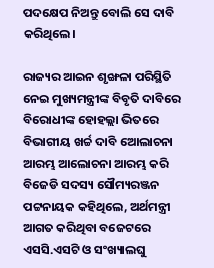ପଦକ୍ଷେପ ନିଅନ୍ତୁ ବୋଲି ସେ ଦାବି କରିଥିଲେ।

ରାଜ୍ୟର ଆଇନ ଶୃଙ୍ଖଳା ପରିସ୍ଥିତି ନେଇ ମୁଖ୍ୟମନ୍ତ୍ରୀଙ୍କ ବିବୃତି ଦାବିରେ ବିରୋଧୀଙ୍କ ହୋହଲ୍ଲା ଭିତରେ ବିଭାଗୀୟ ଖର୍ଚ୍ଚ ଦାବି ଆେଲାଚନା ଆରମ୍ଭ ଆଲୋଚନା ଆରମ୍ଭ କରି ବିଜେଡି ସଦସ୍ୟ ସୌମ୍ୟରଞ୍ଜନ ପଟ୍ଟନାୟକ କହିଥିଲେ, ଅର୍ଥମନ୍ତ୍ରୀ ଆଗତ କରିଥିବା ବଜେଟରେ ଏସସି.ଏସଟି ଓ ସଂଖ୍ୟାଲଘୁ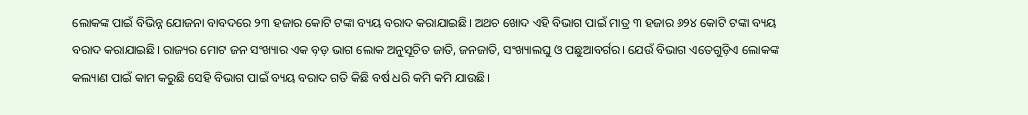ଲୋକଙ୍କ ପାଇଁ ବିଭିନ୍ନ ଯୋଜନା ବାବଦରେ ୨୩ ହଜାର କୋଟି ଟଙ୍କା ବ୍ୟୟ ବରାଦ କରାଯାଇଛି। ଅଥଚ ଖୋଦ ଏହି ବିଭାଗ ପାଇଁ ମାତ୍ର ୩ ହଜାର ୬୨୪ କୋଟି ଟଙ୍କା ବ୍ୟୟ ବରାଦ କରାଯାଇଛି। ରାଜ୍ୟର ମୋଟ ଜନ ସଂଖ୍ୟାର ଏକ ବ଼ଡ଼ ଭାଗ ଲୋକ ଅନୁସୂଚିତ ଜାତି, ଜନଜାତି, ସଂଖ୍ୟାଲଘୁ ଓ ପଛୁଆବର୍ଗର। ଯେଉଁ ବିଭାଗ ଏତେଗୁଡ଼ିଏ ଲୋକଙ୍କ କଲ୍ୟାଣ ପାଇଁ କାମ କରୁଛି ସେହି ବିଭାଗ ପାଇଁ ବ୍ୟୟ ବରାଦ ଗତି କିଛି ବର୍ଷ ଧରି କମି କମି ଯାଉଛି।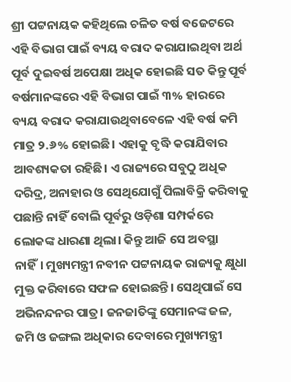ଶ୍ରୀ ପଟ୍ଟନାୟକ କହିଥିଲେ ଚଳିତ ବର୍ଷ ବଜେଟରେ ଏହି ବିଭାଗ ପାଇଁ ବ୍ୟୟ ବରାଦ କରାଯାଇଥିବା ଅର୍ଥ ପୂର୍ବ ଦୁଇବର୍ଷ ଅପେକ୍ଷା ଅଧିକ ହୋଇଛି ସତ କିନ୍ତୁ ପୂର୍ବ ବର୍ଷମାନଙ୍କରେ ଏହି ବିଭାଗ ପାଇଁ ୩% ହାରରେ ବ୍ୟୟ ବରାଦ କରାଯାଉଥିବାବେଳେ ଏହି ବର୍ଷ କମି ମାତ୍ର ୨.୬% ହୋଇଛି। ଏହାକୁ ବୃଦ୍ଧି କରାଯିବାର ଆବଶ୍ୟକତା ରହିଛି। ଏ ରାଜ୍ୟରେ ସବୁଠୁ ଅଧିକ ଦରିଦ୍ର, ଅନାହାର ଓ ସେଥିଯୋଗୁଁ ପିଲାବିକ୍ରି କରିବାକୁ ପଛାନ୍ତି ନାହିଁ ବୋଲି ପୂର୍ବରୁ ଓଡ଼ିଶା ସମ୍ପର୍କରେ ଲୋକଙ୍କ ଧାରଣା ଥିଲା। କିନ୍ତୁ ଆଜି ସେ ଅବସ୍ଥା ନାହିଁ। ମୁଖ୍ୟମନ୍ତ୍ରୀ ନବୀନ ପଟ୍ଟନାୟକ ରାଜ୍ୟକୁ କ୍ଷୁଧା ମୁକ୍ତ କରିବାରେ ସଫଳ ହୋଇଛନ୍ତି। ସେଥିପାଇଁ ସେ ଅଭିନନ୍ଦନର ପାତ୍ର। ଜନଜାତିଙ୍କୁ ସେମାନଙ୍କ ଜଳ, ଜମି ଓ ଜଙ୍ଗଲ ଅଧିକାର ଦେବାରେ ମୁଖ୍ୟମନ୍ତ୍ରୀ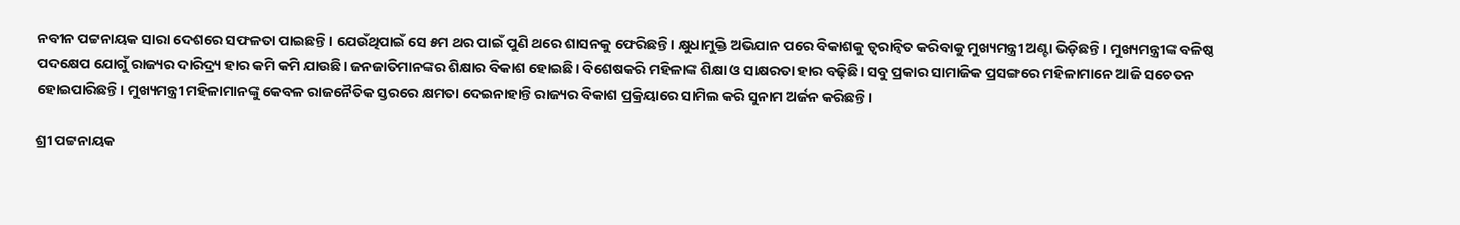ନବୀନ ପଟ୍ଟନାୟକ ସାରା ଦେଶରେ ସଫଳତା ପାଇଛନ୍ତି। ଯେଉଁଥିପାଇଁ ସେ ୫ମ ଥର ପାଇଁ ପୁଣି ଥରେ ଶାସନକୁ ଫେରିଛନ୍ତି। କ୍ଷୁଧାମୁକ୍ତି ଅଭିଯାନ ପରେ ବିକାଶକୁ ତ୍ବରାନ୍ବିତ କରିବାକୁ ମୁଖ୍ୟମନ୍ତ୍ରୀ ଅଣ୍ଟା ଭିଡ଼ିଛନ୍ତି। ମୁଖ୍ୟମନ୍ତ୍ରୀଙ୍କ ବଳିଷ୍ଠ ପଦକ୍ଷେପ ଯୋଗୁଁ ରାଜ୍ୟର ଦାରିଦ୍ର୍ୟ ହାର କମି କମି ଯାଉଛି। ଜନଜାତିମାନଙ୍କର ଶିକ୍ଷାର ବିକାଶ ହୋଇଛି। ବିଶେଷକରି ମହିଳାଙ୍କ ଶିକ୍ଷା ଓ ସାକ୍ଷରତା ହାର ବଢ଼ିଛି। ସବୁ ପ୍ରକାର ସାମାଜିକ ପ୍ରସଙ୍ଗରେ ମହିଳାମାନେ ଆଜି ସଚେତନ ହୋଇପାରିଛନ୍ତି। ମୁଖ୍ୟମନ୍ତ୍ରୀ ମହିଳାମାନଙ୍କୁ କେବଳ ରାଜନୈତିକ ସ୍ତରରେ କ୍ଷମତା ଦେଇନାହାନ୍ତି ରାଜ୍ୟର ବିକାଶ ପ୍ରକ୍ରିୟାରେ ସାମିଲ କରି ସୁନାମ ଅର୍ଜନ କରିଛନ୍ତି।

ଶ୍ରୀ ପଟ୍ଟନାୟକ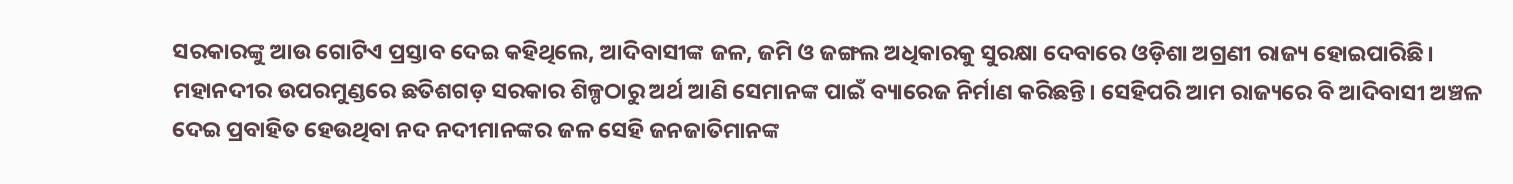ସରକାରଙ୍କୁ ଆଉ ଗୋଟିଏ ପ୍ରସ୍ତାବ ଦେଇ କହିଥିଲେ, ଆଦିବାସୀଙ୍କ ଜଳ, ଜମି ଓ ଜଙ୍ଗଲ ଅଧିକାରକୁ ସୁରକ୍ଷା ଦେବାରେ ଓଡ଼ିଶା ଅଗ୍ରଣୀ ରାଜ୍ୟ ହୋଇପାରିଛି। ମହାନଦୀର ଉପରମୁଣ୍ଡରେ ଛତିଶଗଡ଼ ସରକାର ଶିଳ୍ପଠାରୁ ଅର୍ଥ ଆଣି ସେମାନଙ୍କ ପାଇଁ ବ୍ୟାରେଜ ନିର୍ମାଣ କରିଛନ୍ତି। ସେହିପରି ଆମ ରାଜ୍ୟରେ ବି ଆଦିବାସୀ ଅଞ୍ଚଳ ଦେଇ ପ୍ରବାହିତ ହେଉଥିବା ନଦ ନଦୀମାନଙ୍କର ଜଳ ସେହି ଜନଜାତିମାନଙ୍କ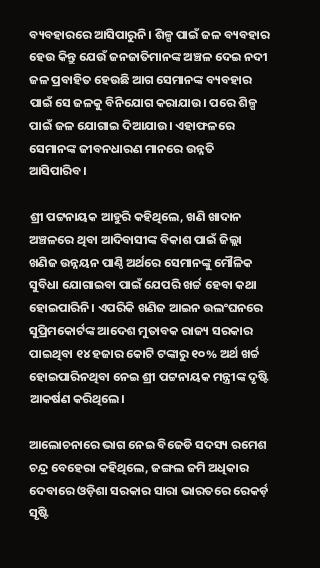ବ୍ୟବହାରରେ ଆସିପାରୁନି। ଶିଳ୍ପ ପାଇଁ ଜଳ ବ୍ୟବହାର ହେଉ କିନ୍ତୁ ଯେଉଁ ଜନଜାତିମାନଙ୍କ ଅଞ୍ଚଳ ଦେଇ ନଦୀ ଜଳ ପ୍ରବାହିତ ହେଉଛି ଆଗ ସେମାନଙ୍କ ବ୍ୟବହାର ପାଇଁ ସେ ଜଳକୁ ବିନିଯୋଗ କରାଯାଉ। ପରେ ଶିଳ୍ପ ପାଇଁ ଜଳ ଯୋଗାଇ ଦିଆଯାଉ। ଏହାଫଳରେ ସେମାନଙ୍କ ଜୀବନଧାରଣ ମାନରେ ଉନ୍ନତି ଆସିପାରିବ।

ଶ୍ରୀ ପଟ୍ଟନାୟକ ଆହୁରି କହିଥିଲେ, ଖଣି ଖାଦାନ ଅଞ୍ଚଳରେ ଥିବା ଆଦିବାସୀଙ୍କ ବିକାଶ ପାଇଁ ଜିଲ୍ଲା ଖଣିଜ ଉନ୍ନୟନ ପାଣ୍ଠି ଅର୍ଥରେ ସେମାନଙ୍କୁ ମୌଳିକ ସୁବିଧା ଯୋଗାଇବା ପାଇଁ ଯେପରି ଖର୍ଚ୍ଚ ହେବା କଥା ହୋଇପାରିନି। ଏପରିକି ଖଣିଜ ଆଇନ ଉଲଂଘନରେ ସୁପ୍ରିମକୋର୍ଟଙ୍କ ଆଦେଶ ମୁତାବକ ରାଜ୍ୟ ସରକାର ପାଇଥିବା ୧୪ ହଜାର କୋଟି ଟଙ୍କାରୁ ୧୦% ଅର୍ଥ ଖର୍ଚ୍ଚ ହୋଇପାରିନଥିବା ନେଇ ଶ୍ରୀ ପଟ୍ଟନାୟକ ମନ୍ତ୍ରୀଙ୍କ ଦୃଷ୍ଟି ଆକର୍ଷଣ କରିଥିଲେ।

ଆଲୋଚନାରେ ଭାଗ ନେଇ ବିଜେଡି ସଦସ୍ୟ ରମେଶ ଚନ୍ଦ୍ର ବେହେରା କହିଥିଲେ, ଜଙ୍ଗଲ ଜମି ଅଧିକାର ଦେବାରେ ଓଡ଼ିଶା ସରକାର ସାରା ଭାରତରେ ରେକର୍ଡ଼ ସୃଷ୍ଟି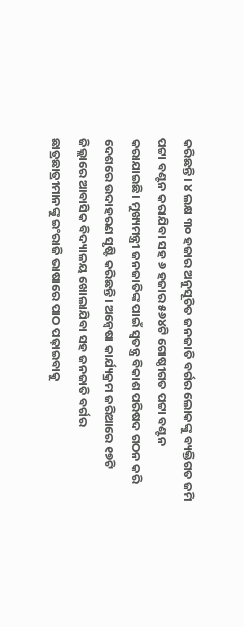କରିଛନ୍ତି। ୪ ଲକ୍ଷ ୩୦ ହଜାର ଅନୁସୂଚିତ ଜନଜାତି ବର୍ଗର ଲୋକଙ୍କୁ ବ୍ୟକ୍ତିଗତ ଜମି ପଟ୍ଟା ବଣ୍ଟନ କରାଯିବା ସହ ୬ ହଜାର ୫୬୪ଟି ଗୋଷ୍ଠୀଗତ ପଟ୍ଟା ବଣ୍ଟନ କରାଯାଇଛି। ମୁଖ୍ୟମନ୍ତ୍ରୀ ଜନଜାତିଙ୍କ ପାଇଁ ସ୍ବତନ୍ତ୍ର ବିକାଶ ପରିଷଦ ଗଠନ କରି ଦେଶରେ ଉଦାହରଣ ସୃଷ୍ଟି କରିଛନ୍ତି। ଅନ୍ବେଷା କାର୍ଯ୍ୟକ୍ରମ ଜରିଆରେ ୧୭ଟି ଜିଲ୍ଲାରେ ଆବାସିକ ବିଦ୍ୟାଳୟ ଖୋଲାଯିବା ସହ ଜନଜାତି ବର୍ଗର ଛାତ୍ରଛାତ୍ରୀମାନଙ୍କୁ ଇଂରାଜି ଭାଷାରେ ପାଠ ପଢ଼ାଇବାକୁ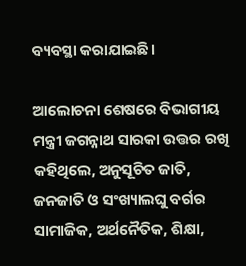ବ୍ୟବସ୍ଥା କରାଯାଇଛି।

ଆଲୋଚନା ଶେଷରେ ବିଭାଗୀୟ ମନ୍ତ୍ରୀ ଜଗନ୍ନାଥ ସାରକା ଉତ୍ତର ରଖି କହିଥିଲେ, ଅନୁସୂଚିତ ଜାତି, ଜନଜାତି ଓ ସଂଖ୍ୟାଲଘୁ ବର୍ଗର ସାମାଜିକ, ଅର୍ଥନୈତିକ, ଶିକ୍ଷା,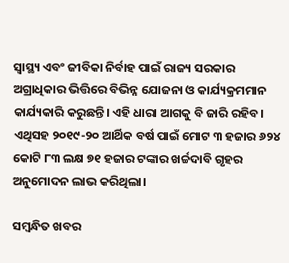ସ୍ବାସ୍ଥ୍ୟ ଏବଂ ଜୀବିକା ନିର୍ବାହ ପାଇଁ ରାଜ୍ୟ ସରକାର ଅଗ୍ରାଧିକାର ଭିତ୍ତିରେ ବିଭିନ୍ନ ଯୋଜନା ଓ କାର୍ଯ୍ୟକ୍ରମମାନ କାର୍ଯ୍ୟକାରି କରୁଛନ୍ତି। ଏହି ଧାରା ଆଗକୁ ବି ଜାରି ରହିବ। ଏଥିସହ ୨୦୧୯-୨୦ ଆର୍ଥିକ ବର୍ଷ ପାଇଁ ମୋଟ ୩ ହଜାର ୬୨୪ କୋଟି ୮୩ ଲକ୍ଷ ୭୧ ହଜାର ଟଙ୍କାର ଖର୍ଚ୍ଚଦାବି ଗୃହର ଅନୁମୋଦନ ଲାଭ କରିଥିଲା।

ସମ୍ବନ୍ଧିତ ଖବର